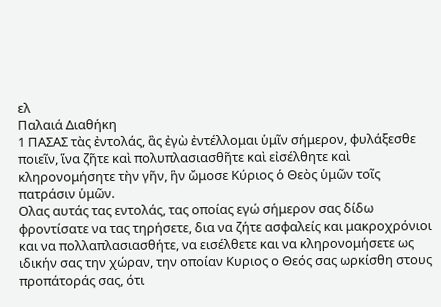ελ
Παλαιά Διαθήκη
1 ΠΑΣΑΣ τὰς ἐντολάς, ἃς ἐγὼ ἐντέλλομαι ὑμῖν σήμερον, φυλάξεσθε ποιεῖν, ἵνα ζῆτε καὶ πολυπλασιασθῆτε καὶ εἰσέλθητε καὶ κληρονομήσητε τὴν γῆν, ἣν ὤμοσε Κύριος ὁ Θεὸς ὑμῶν τοῖς πατράσιν ὑμῶν.
Ολας αυτάς τας εντολάς, τας οποίας εγώ σήμερον σας δίδω φροντίσατε να τας τηρήσετε, δια να ζήτε ασφαλείς και μακροχρόνιοι και να πολλαπλασιασθήτε, να εισέλθετε και να κληρονομήσετε ως ιδικήν σας την χώραν, την οποίαν Κυριος ο Θεός σας ωρκίσθη στους προπάτοράς σας, ότι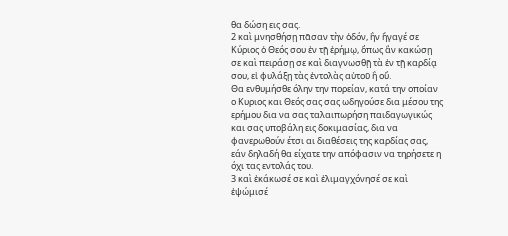θα δώση εις σας.
2 καὶ μνησθήσῃ πᾶσαν τὴν ὁδόν, ἣν ἤγαγέ σε Κύριος ὁ Θεός σου ἐν τῇ ἐρήμῳ, ὅπως ἂν κακώσῃ σε καὶ πειράσῃ σε καὶ διαγνωσθῇ τὰ ἐν τῇ καρδίᾳ σου, εἰ φυλάξῃ τὰς ἐντολὰς αὐτοῦ ἢ οὔ.
Θα ενθυμήσθε όλην την πορείαν, κατά την οποίαν ο Κυριος και Θεός σας σας ωδηγούσε δια μέσου της ερήμου δια να σας ταλαιπωρήση παιδαγωγικώς και σας υποβάλη εις δοκιμασίας, δια να φανερωθούν έτσι αι διαθέσεις της καρδίας σας, εάν δηλαδή θα είχατε την απόφασιν να τηρήσετε η όχι τας εντολάς του.
3 καὶ ἐκάκωσέ σε καὶ ἐλιμαγχόνησέ σε καὶ ἐψώμισέ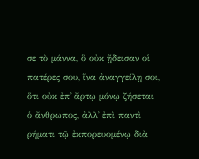σε τὸ μάννα, ὃ οὐκ ᾔδεισαν οἱ πατέρες σου, ἵνα ἀναγγείλῃ σοι, ὅτι οὐκ ἐπ᾿ ἄρτῳ μόνῳ ζήσεται ὁ ἄνθρωπος, ἀλλ᾿ ἐπὶ παντὶ ρήματι τῷ ἐκπορευομένῳ διὰ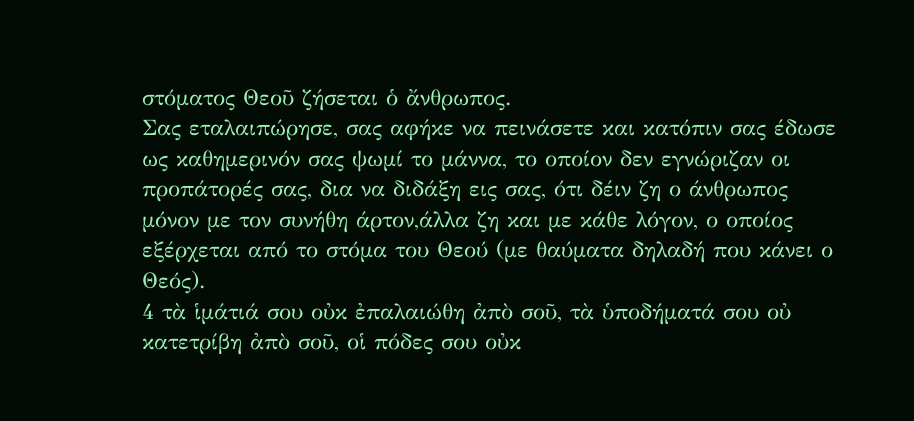στόματος Θεοῦ ζήσεται ὁ ἄνθρωπος.
Σας εταλαιπώρησε, σας αφήκε να πεινάσετε και κατόπιν σας έδωσε ως καθημερινόν σας ψωμί το μάννα, το οποίον δεν εγνώριζαν οι προπάτορές σας, δια να διδάξη εις σας, ότι δέιν ζη ο άνθρωπος μόνον με τον συνήθη άρτον,άλλα ζη και με κάθε λόγον, ο οποίος εξέρχεται από το στόμα του Θεού (με θαύματα δηλαδή που κάνει ο Θεός).
4 τὰ ἱμάτιά σου οὐκ ἐπαλαιώθη ἀπὸ σοῦ, τὰ ὑποδήματά σου οὐ κατετρίβη ἀπὸ σοῦ, οἱ πόδες σου οὐκ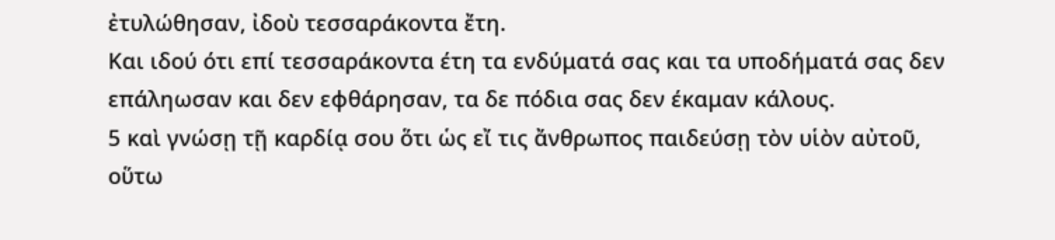ἐτυλώθησαν, ἰδοὺ τεσσαράκοντα ἔτη.
Και ιδού ότι επί τεσσαράκοντα έτη τα ενδύματά σας και τα υποδήματά σας δεν επάληωσαν και δεν εφθάρησαν, τα δε πόδια σας δεν έκαμαν κάλους.
5 καὶ γνώσῃ τῇ καρδίᾳ σου ὅτι ὡς εἴ τις ἄνθρωπος παιδεύσῃ τὸν υἱὸν αὐτοῦ, οὕτω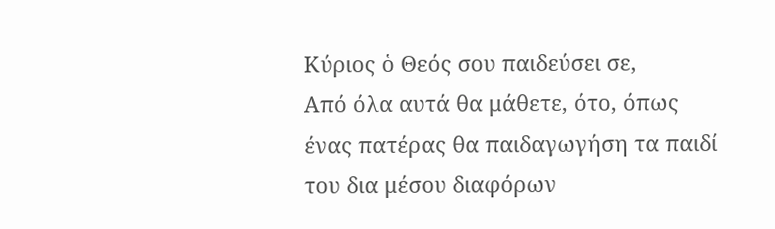Κύριος ὁ Θεός σου παιδεύσει σε,
Από όλα αυτά θα μάθετε, ότο, όπως ένας πατέρας θα παιδαγωγήση τα παιδί του δια μέσου διαφόρων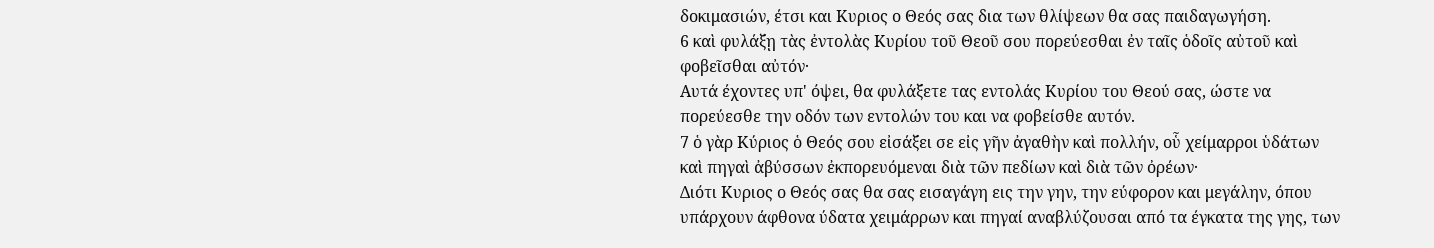δοκιμασιών, έτσι και Κυριος ο Θεός σας δια των θλίψεων θα σας παιδαγωγήση.
6 καὶ φυλάξῃ τὰς ἐντολὰς Κυρίου τοῦ Θεοῦ σου πορεύεσθαι ἐν ταῖς ὁδοῖς αὐτοῦ καὶ φοβεῖσθαι αὐτόν·
Αυτά έχοντες υπ' όψει, θα φυλάξετε τας εντολάς Κυρίου του Θεού σας, ώστε να πορεύεσθε την οδόν των εντολών του και να φοβείσθε αυτόν.
7 ὁ γὰρ Κύριος ὁ Θεός σου εἰσάξει σε εἰς γῆν ἀγαθὴν καὶ πολλήν, οὗ χείμαρροι ὑδάτων καὶ πηγαὶ ἀβύσσων ἐκπορευόμεναι διὰ τῶν πεδίων καὶ διὰ τῶν ὀρέων·
Διότι Κυριος ο Θεός σας θα σας εισαγάγη εις την γην, την εύφορον και μεγάλην, όπου υπάρχουν άφθονα ύδατα χειμάρρων και πηγαί αναβλύζουσαι από τα έγκατα της γης, των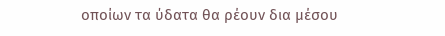οποίων τα ύδατα θα ρέουν δια μέσου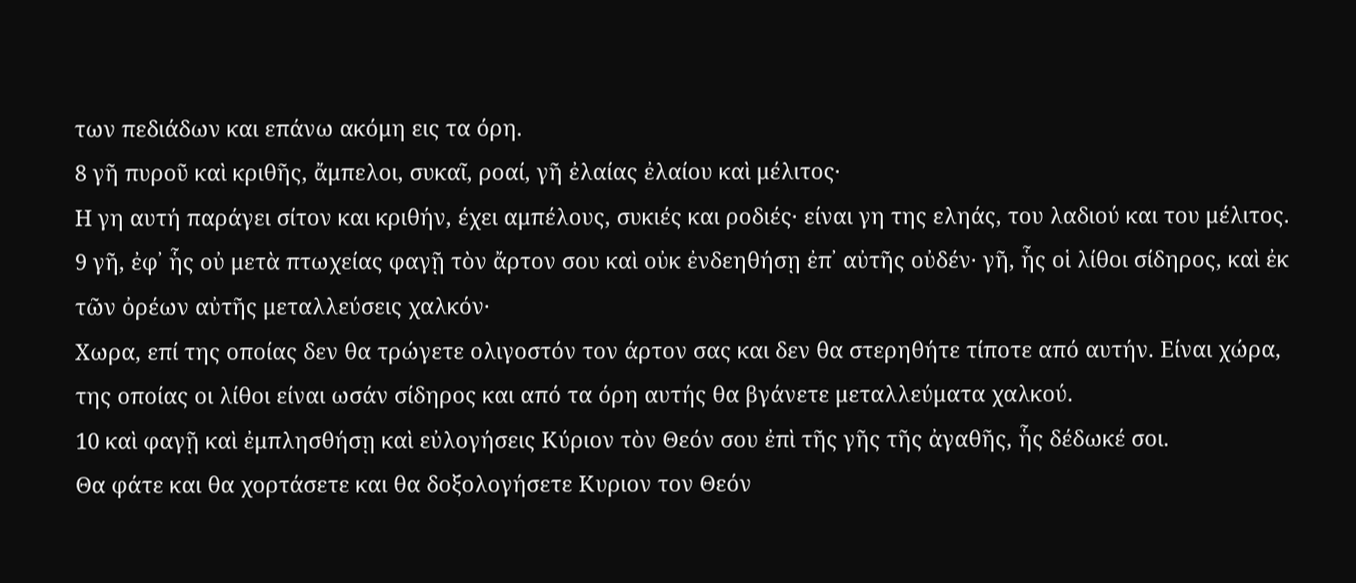των πεδιάδων και επάνω ακόμη εις τα όρη.
8 γῆ πυροῦ καὶ κριθῆς, ἄμπελοι, συκαῖ, ροαί, γῆ ἐλαίας ἐλαίου καὶ μέλιτος·
Η γη αυτή παράγει σίτον και κριθήν, έχει αμπέλους, συκιές και ροδιές· είναι γη της εληάς, του λαδιού και του μέλιτος.
9 γῆ, ἐφ᾿ ἧς οὐ μετὰ πτωχείας φαγῇ τὸν ἄρτον σου καὶ οὐκ ἐνδεηθήσῃ ἐπ᾿ αὐτῆς οὐδέν· γῆ, ἧς οἱ λίθοι σίδηρος, καὶ ἐκ τῶν ὀρέων αὐτῆς μεταλλεύσεις χαλκόν·
Χωρα, επί της οποίας δεν θα τρώγετε ολιγοστόν τον άρτον σας και δεν θα στερηθήτε τίποτε από αυτήν. Είναι χώρα, της οποίας οι λίθοι είναι ωσάν σίδηρος και από τα όρη αυτής θα βγάνετε μεταλλεύματα χαλκού.
10 καὶ φαγῇ καὶ ἐμπλησθήσῃ καὶ εὐλογήσεις Κύριον τὸν Θεόν σου ἐπὶ τῆς γῆς τῆς ἀγαθῆς, ἧς δέδωκέ σοι.
Θα φάτε και θα χορτάσετε και θα δοξολογήσετε Κυριον τον Θεόν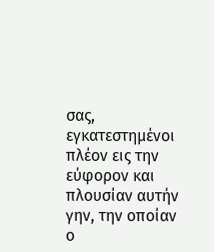σας, εγκατεστημένοι πλέον εις την εύφορον και πλουσίαν αυτήν γην, την οποίαν ο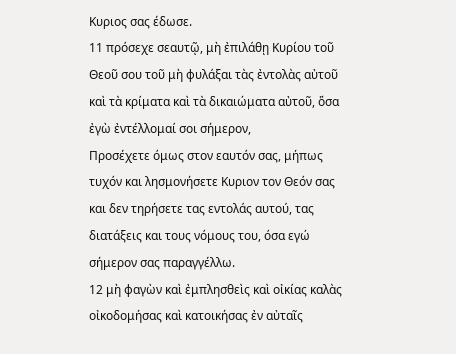Κυριος σας έδωσε.
11 πρόσεχε σεαυτῷ, μὴ ἐπιλάθῃ Κυρίου τοῦ Θεοῦ σου τοῦ μὴ φυλάξαι τὰς ἐντολὰς αὐτοῦ καὶ τὰ κρίματα καὶ τὰ δικαιώματα αὐτοῦ, ὅσα ἐγὼ ἐντέλλομαί σοι σήμερον,
Προσέχετε όμως στον εαυτόν σας, μήπως τυχόν και λησμονήσετε Κυριον τον Θεόν σας και δεν τηρήσετε τας εντολάς αυτού, τας διατάξεις και τους νόμους του, όσα εγώ σήμερον σας παραγγέλλω.
12 μὴ φαγὼν καὶ ἐμπλησθεὶς καὶ οἰκίας καλὰς οἰκοδομήσας καὶ κατοικήσας ἐν αὐταῖς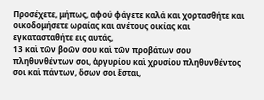Προσέχετε, μήπως, αφού φάγετε καλά και χορτασθήτε και οικοδομήσετε ωραίας και ανέτους οικίας και εγκατασταθήτε εις αυτάς,
13 καὶ τῶν βοῶν σου καὶ τῶν προβάτων σου πληθυνθέντων σοι, ἀργυρίου καὶ χρυσίου πληθυνθέντος σοι καὶ πάντων, ὅσων σοι ἔσται,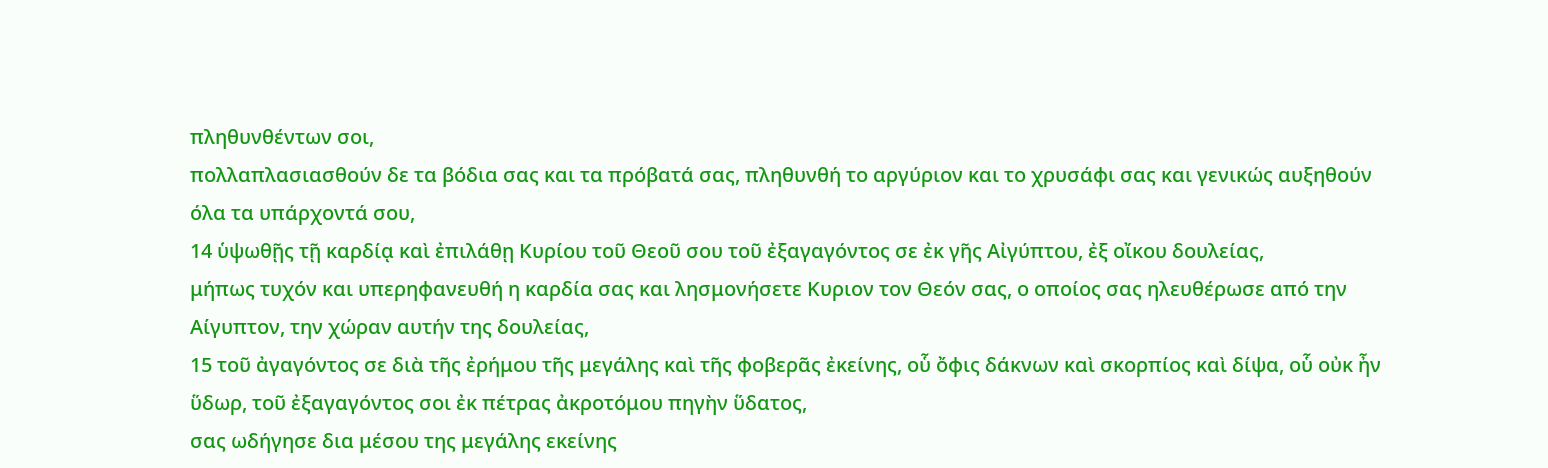πληθυνθέντων σοι,
πολλαπλασιασθούν δε τα βόδια σας και τα πρόβατά σας, πληθυνθή το αργύριον και το χρυσάφι σας και γενικώς αυξηθούν όλα τα υπάρχοντά σου,
14 ὑψωθῇς τῇ καρδίᾳ καὶ ἐπιλάθῃ Κυρίου τοῦ Θεοῦ σου τοῦ ἐξαγαγόντος σε ἐκ γῆς Αἰγύπτου, ἐξ οἴκου δουλείας,
μήπως τυχόν και υπερηφανευθή η καρδία σας και λησμονήσετε Κυριον τον Θεόν σας, ο οποίος σας ηλευθέρωσε από την Αίγυπτον, την χώραν αυτήν της δουλείας,
15 τοῦ ἀγαγόντος σε διὰ τῆς ἐρήμου τῆς μεγάλης καὶ τῆς φοβερᾶς ἐκείνης, οὗ ὄφις δάκνων καὶ σκορπίος καὶ δίψα, οὗ οὐκ ἦν ὕδωρ, τοῦ ἐξαγαγόντος σοι ἐκ πέτρας ἀκροτόμου πηγὴν ὕδατος,
σας ωδήγησε δια μέσου της μεγάλης εκείνης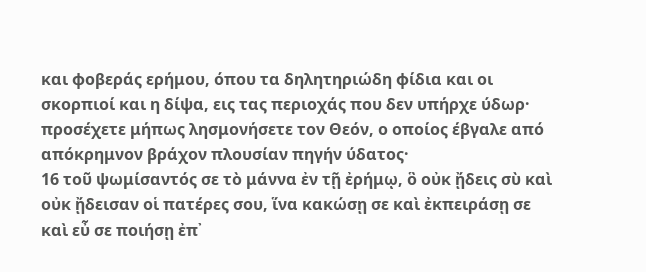και φοβεράς ερήμου, όπου τα δηλητηριώδη φίδια και οι σκορπιοί και η δίψα, εις τας περιοχάς που δεν υπήρχε ύδωρ· προσέχετε μήπως λησμονήσετε τον Θεόν, ο οποίος έβγαλε από απόκρημνον βράχον πλουσίαν πηγήν ύδατος·
16 τοῦ ψωμίσαντός σε τὸ μάννα ἐν τῇ ἐρήμῳ, ὃ οὐκ ᾔδεις σὺ καὶ οὐκ ᾔδεισαν οἱ πατέρες σου, ἵνα κακώσῃ σε καὶ ἐκπειράσῃ σε καὶ εὖ σε ποιήσῃ ἐπ᾿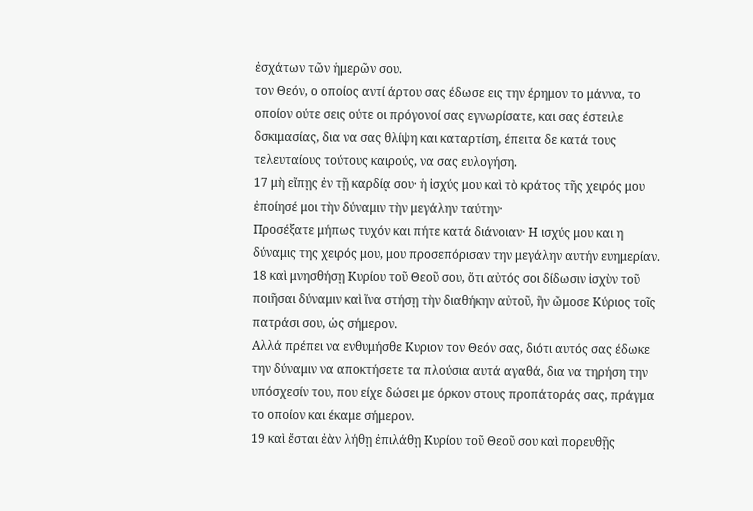ἐσχάτων τῶν ἡμερῶν σου.
τον Θεόν, ο οποίος αντί άρτου σας έδωσε εις την έρημον το μάννα, το οποίον ούτε σεις ούτε οι πρόγονοί σας εγνωρίσατε, και σας έστειλε δσκιμασίας, δια να σας θλίψη και καταρτίση, έπειτα δε κατά τους τελευταίους τούτους καιρούς, να σας ευλογήση.
17 μὴ εἴπῃς ἐν τῇ καρδίᾳ σου· ἡ ἰσχύς μου καὶ τὸ κράτος τῆς χειρός μου ἐποίησέ μοι τὴν δύναμιν τὴν μεγάλην ταύτην·
Προσέξατε μήπως τυχόν και πήτε κατά διάνοιαν· Η ισχύς μου και η δύναμις της χειρός μου, μου προσεπόρισαν την μεγάλην αυτήν ευημερίαν.
18 καὶ μνησθήσῃ Κυρίου τοῦ Θεοῦ σου, ὅτι αὐτός σοι δίδωσιν ἰσχὺν τοῦ ποιῆσαι δύναμιν καὶ ἵνα στήσῃ τὴν διαθήκην αὐτοῦ, ἣν ὤμοσε Κύριος τοῖς πατράσι σου, ὡς σήμερον.
Αλλά πρέπει να ενθυμήσθε Κυριον τον Θεόν σας, διότι αυτός σας έδωκε την δύναμιν να αποκτήσετε τα πλούσια αυτά αγαθά, δια να τηρήση την υπόσχεσίν του, που είχε δώσει με όρκον στους προπάτοράς σας, πράγμα το οποίον και έκαμε σήμερον.
19 καὶ ἔσται ἐὰν λήθῃ ἐπιλάθῃ Κυρίου τοῦ Θεοῦ σου καὶ πορευθῇς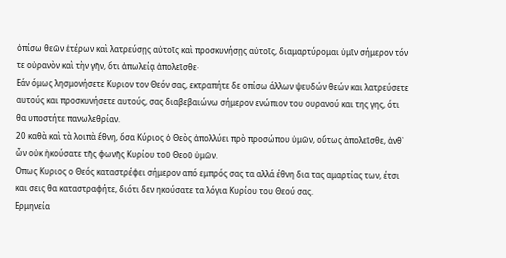ὀπίσω θεῶν ἑτέρων καὶ λατρεύσῃς αὐτοῖς καὶ προσκυνήσῃς αὐτοῖς, διαμαρτύρομαι ὑμῖν σήμερον τόν τε οὐρανὸν καὶ τὴν γῆν, ὅτι ἀπωλείᾳ ἀπολεῖσθε·
Εάν όμως λησμονήσετε Κυριον τον Θεόν σας, εκτραπήτε δε οπίσω άλλων ψευδών θεών και λατρεύσετε αυτούς και προσκυνήσετε αυτούς, σας διαβεβαιώνω σήμερον ενώπιον του ουρανού και της γης, ότι θα υποστήτε πανωλεθρίαν.
20 καθὰ καὶ τὰ λοιπὰ ἔθνη, ὅσα Κύριος ὁ Θεὸς ἀπολλύει πρὸ προσώπου ὑμῶν, οὕτως ἀπολεῖσθε, ἀνθ᾿ ὧν οὐκ ἠκούσατε τῆς φωνῆς Κυρίου τοῦ Θεοῦ ὑμῶν.
Οπως Κυριος ο Θεός καταστρέφει σήμερον από εμπρός σας τα αλλά έθνη δια τας αμαρτίας των, έτσι και σεις θα καταστραφήτε, διότι δεν ηκούσατε τα λόγια Κυρίου του Θεού σας.
Ερμηνεία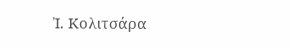Ἰ. Κολιτσάρα